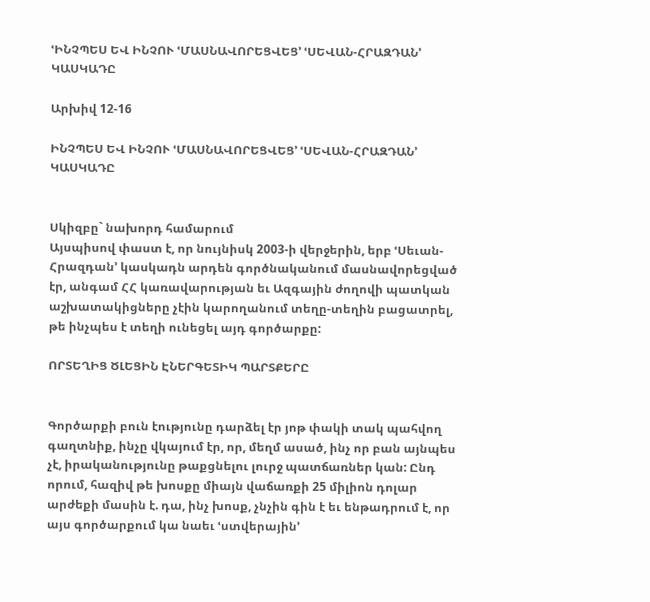ՙԻՆՉՊԵՍ ԵՎ ԻՆՉՈՒ ՙՄԱՍՆԱՎՈՐԵՑՎԵՑ՚ ՙՍԵՎԱՆ-ՀՐԱԶԴԱՆ՚ ԿԱՍԿԱԴԸ

Արխիվ 12-16

ԻՆՉՊԵՍ ԵՎ ԻՆՉՈՒ ՙՄԱՍՆԱՎՈՐԵՑՎԵՑ՚ ՙՍԵՎԱՆ-ՀՐԱԶԴԱՆ՚ ԿԱՍԿԱԴԸ


Սկիզբը` նախորդ համարում
Այսպիսով փաստ է, որ նույնիսկ 2003-ի վերջերին, երբ ՙՍեւան-Հրազդան՚ կասկադն արդեն գործնականում մասնավորեցված էր, անգամ ՀՀ կառավարության եւ Ազգային ժողովի պատկան աշխատակիցները չէին կարողանում տեղը-տեղին բացատրել, թե ինչպես է տեղի ունեցել այդ գործարքը:

ՈՐՏԵՂԻՑ ԾԼԵՑԻՆ ԷՆԵՐԳԵՏԻԿ ՊԱՐՏՔԵՐԸ


Գործարքի բուն էությունը դարձել էր յոթ փակի տակ պահվող գաղտնիք, ինչը վկայում էր, որ, մեղմ ասած, ինչ որ բան այնպես չէ, իրականությունը թաքցնելու լուրջ պատճառներ կան: Ընդ որում, հազիվ թե խոսքը միայն վաճառքի 25 միլիոն դոլար արժեքի մասին է. դա, ինչ խոսք, չնչին գին է եւ ենթադրում է, որ այս գործարքում կա նաեւ ՙստվերային՚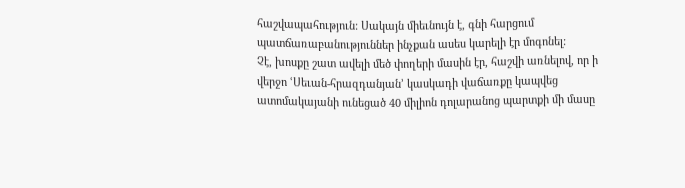հաշվապահություն: Սակայն միեւնույն է, գնի հարցում պատճառաբանություններ ինչքան ասես կարելի էր մոգոնել:
Չէ, խոսքը շատ ավելի մեծ փողերի մասին էր, հաշվի առնելով, որ ի վերջո ՙՍեւան-հրազդանյան՚ կասկադի վաճառքը կապվեց ատոմակայանի ունեցած 40 միլիոն դոլարանոց պարտքի մի մասը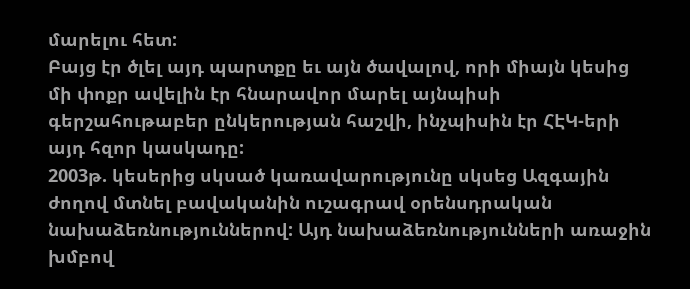մարելու հետ:
Բայց էր ծլել այդ պարտքը եւ այն ծավալով, որի միայն կեսից մի փոքր ավելին էր հնարավոր մարել այնպիսի գերշահութաբեր ընկերության հաշվի, ինչպիսին էր ՀԷԿ-երի այդ հզոր կասկադը:
2003թ. կեսերից սկսած կառավարությունը սկսեց Ազգային ժողով մտնել բավականին ուշագրավ օրենսդրական նախաձեռնություններով: Այդ նախաձեռնությունների առաջին խմբով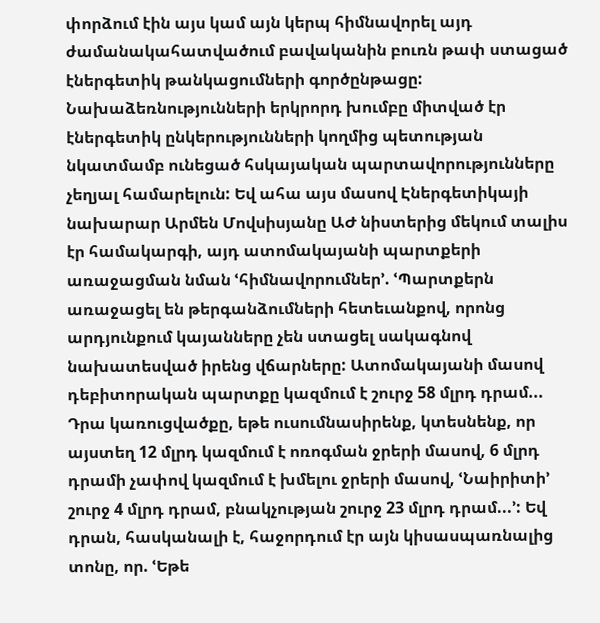փորձում էին այս կամ այն կերպ հիմնավորել այդ ժամանակահատվածում բավականին բուռն թափ ստացած էներգետիկ թանկացումների գործընթացը: Նախաձեռնությունների երկրորդ խումբը միտված էր էներգետիկ ընկերությունների կողմից պետության նկատմամբ ունեցած հսկայական պարտավորությունները չեղյալ համարելուն: Եվ ահա այս մասով Էներգետիկայի նախարար Արմեն Մովսիսյանը ԱԺ նիստերից մեկում տալիս էր համակարգի, այդ ատոմակայանի պարտքերի առաջացման նման ՙհիմնավորումներ՚. ՙՊարտքերն առաջացել են թերգանձումների հետեւանքով, որոնց արդյունքում կայանները չեն ստացել սակագնով նախատեսված իրենց վճարները: Ատոմակայանի մասով դեբիտորական պարտքը կազմում է շուրջ 58 մլրդ դրամ... Դրա կառուցվածքը, եթե ուսումնասիրենք, կտեսնենք, որ այստեղ 12 մլրդ կազմում է ոռոգման ջրերի մասով, 6 մլրդ դրամի չափով կազմում է խմելու ջրերի մասով, ՙՆաիրիտի՚ շուրջ 4 մլրդ դրամ, բնակչության շուրջ 23 մլրդ դրամ...՚: Եվ դրան, հասկանալի է, հաջորդում էր այն կիսասպառնալից տոնը, որ. ՙԵթե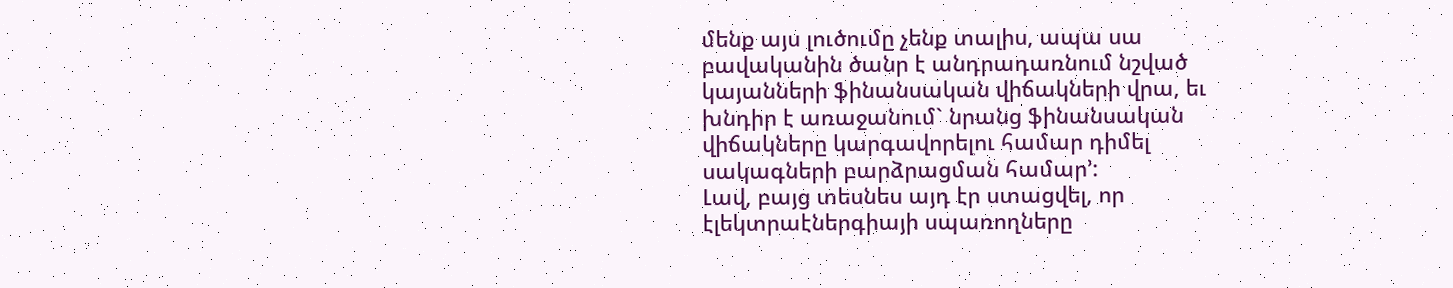մենք այս լուծումը չենք տալիս, ապա սա բավականին ծանր է անդրադառնում նշված կայանների ֆինանսական վիճակների վրա, եւ խնդիր է առաջանում` նրանց ֆինանսական վիճակները կարգավորելու համար դիմել սակագների բարձրացման համար՚:
Լավ, բայց տեսնես այդ էր ստացվել, որ էլեկտրաէներգիայի սպառողները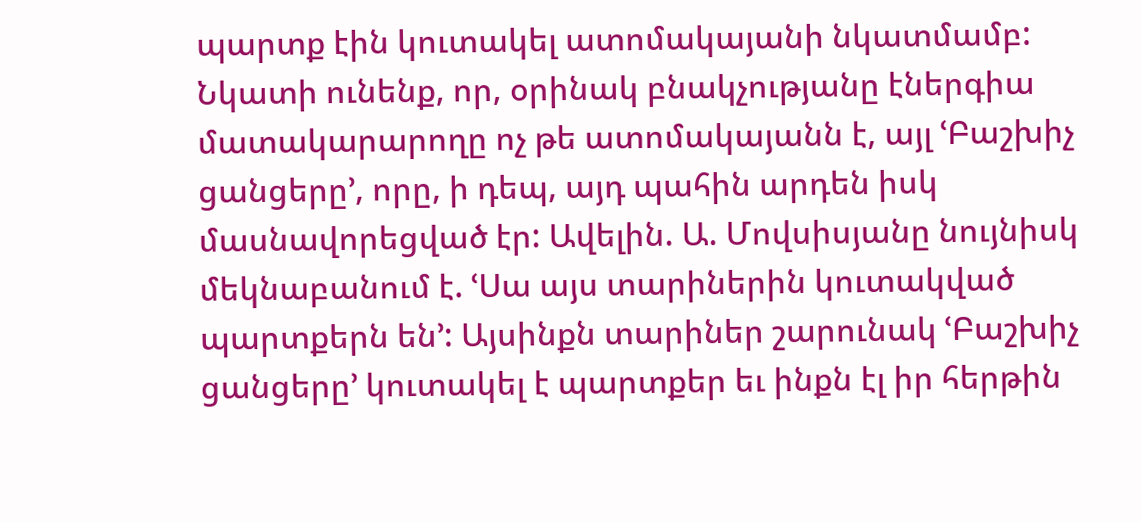պարտք էին կուտակել ատոմակայանի նկատմամբ: Նկատի ունենք, որ, օրինակ բնակչությանը էներգիա մատակարարողը ոչ թե ատոմակայանն է, այլ ՙԲաշխիչ ցանցերը՚, որը, ի դեպ, այդ պահին արդեն իսկ մասնավորեցված էր: Ավելին. Ա. Մովսիսյանը նույնիսկ մեկնաբանում է. ՙՍա այս տարիներին կուտակված պարտքերն են՚: Այսինքն տարիներ շարունակ ՙԲաշխիչ ցանցերը՚ կուտակել է պարտքեր եւ ինքն էլ իր հերթին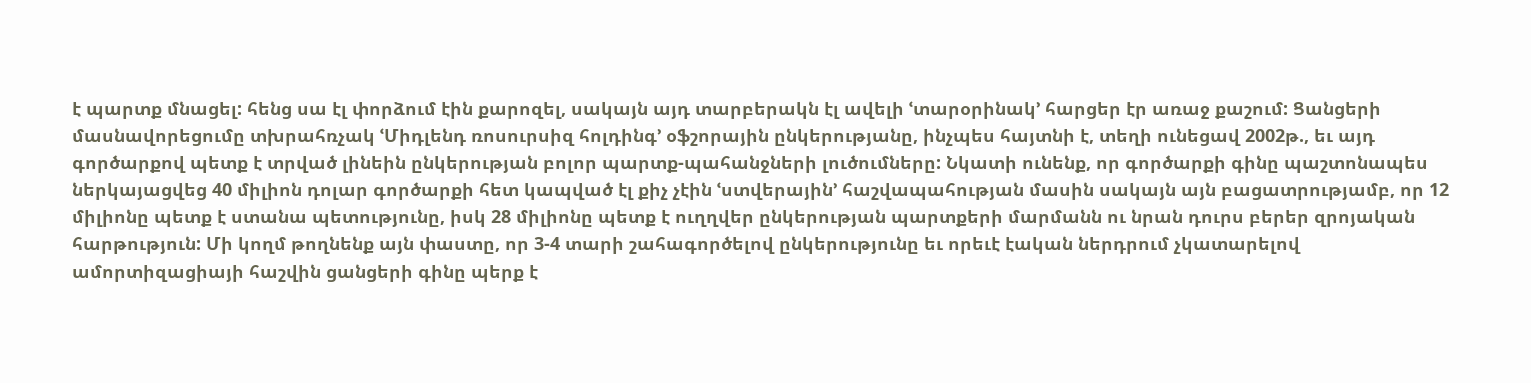է պարտք մնացել: հենց սա էլ փորձում էին քարոզել, սակայն այդ տարբերակն էլ ավելի ՙտարօրինակ՚ հարցեր էր առաջ քաշում: Ցանցերի մասնավորեցումը տխրահռչակ ՙՄիդլենդ ռոսուրսիզ հոլդինգ՚ օֆշորային ընկերությանը, ինչպես հայտնի է, տեղի ունեցավ 2002թ., եւ այդ գործարքով պետք է տրված լինեին ընկերության բոլոր պարտք-պահանջների լուծումները: Նկատի ունենք, որ գործարքի գինը պաշտոնապես ներկայացվեց 40 միլիոն դոլար գործարքի հետ կապված էլ քիչ չէին ՙստվերային՚ հաշվապահության մասին սակայն այն բացատրությամբ, որ 12 միլիոնը պետք է ստանա պետությունը, իսկ 28 միլիոնը պետք է ուղղվեր ընկերության պարտքերի մարմանն ու նրան դուրս բերեր զրոյական հարթություն: Մի կողմ թողնենք այն փաստը, որ 3-4 տարի շահագործելով ընկերությունը եւ որեւէ էական ներդրում չկատարելով ամորտիզացիայի հաշվին ցանցերի գինը պերք է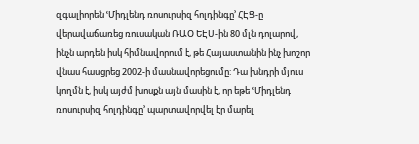զգալիորեն ՙՄիդլենդ ռոսուրսիզ հոլդինգը՚ ՀԷՑ-ը վերավաճառեց ռուսական ՌԱՕ ԵԷՍ-ին 80 մլն դոլարով, ինչն արդեն իսկ հիմնավորում է, թե Հայաստանին ինչ խոշոր վնաս հասցրեց 2002-ի մասնավորեցումը: Դա խնդրի մյուս կողմն է, իսկ այժմ խոսքն այն մասին է, որ եթե ՙՄիդլենդ ռոսուրսիզ հոլդինգը՚ պարտավորվել էր մարել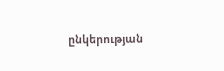ընկերության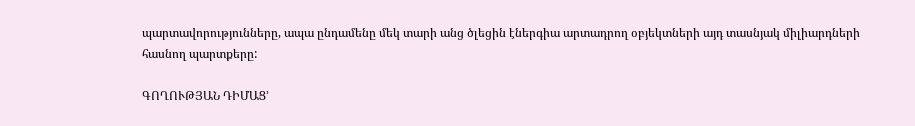պարտավորությունները, ապա ընդամենը մեկ տարի անց ծլեցին էներգիա արտադրող օբյեկտների այդ տասնյակ միլիարդների հասնող պարտքերը:

ԳՈՂՈՒԹՅԱՆ ԴԻՄԱՑ՚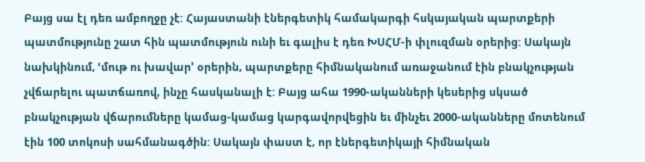Բայց սա էլ դեռ ամբողջը չէ: Հայաստանի էներգետիկ համակարգի հսկայական պարտքերի պատմությունը շատ հին պատմություն ունի եւ գալիս է դեռ ԽՍՀՄ-ի փլուզման օրերից: Սակայն նախկինում, ՙմութ ու խավար՚ օրերին, պարտքերը հիմնականում առաջանում էին բնակչության չվճարելու պատճառով, ինչը հասկանալի է: Բայց ահա 1990-ականների կեսերից սկսած բնակչության վճարումները կամաց-կամաց կարգավորվեցին եւ մինչեւ 2000-ականները մոտենում էին 100 տոկոսի սահմանագծին: Սակայն փաստ է, որ էներգետիկայի հիմնական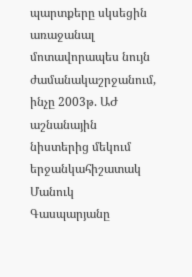պարտքերը սկսեցին առաջանալ մոտավորապես նույն ժամանակաշրջանում, ինչը 2003թ. ԱԺ աշնանային նիստերից մեկում երջանկահիշատակ Մանուկ Գասպարյանը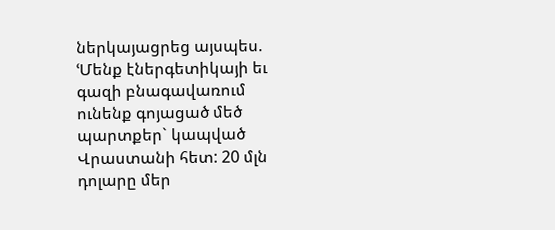ներկայացրեց այսպես. ՙՄենք էներգետիկայի եւ գազի բնագավառում ունենք գոյացած մեծ պարտքեր` կապված Վրաստանի հետ: 20 մլն դոլարը մեր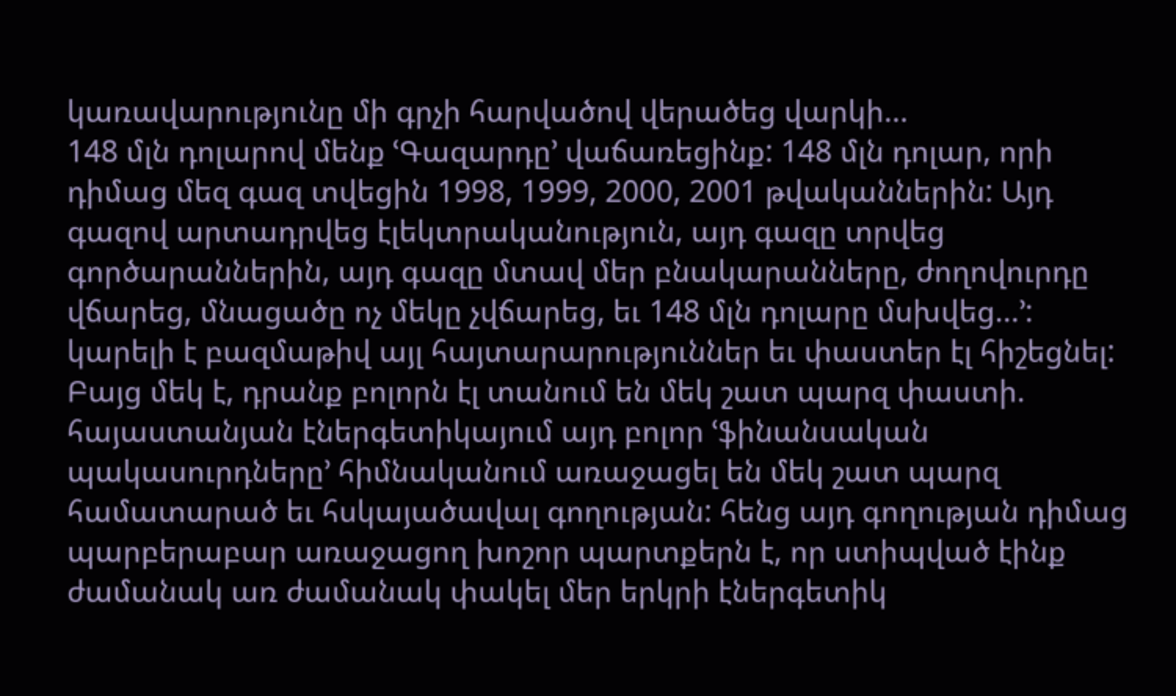կառավարությունը մի գրչի հարվածով վերածեց վարկի...
148 մլն դոլարով մենք ՙԳազարդը՚ վաճառեցինք: 148 մլն դոլար, որի դիմաց մեզ գազ տվեցին 1998, 1999, 2000, 2001 թվականներին: Այդ գազով արտադրվեց էլեկտրականություն, այդ գազը տրվեց գործարաններին, այդ գազը մտավ մեր բնակարանները, ժողովուրդը վճարեց, մնացածը ոչ մեկը չվճարեց, եւ 148 մլն դոլարը մսխվեց...՚:
կարելի է բազմաթիվ այլ հայտարարություններ եւ փաստեր էլ հիշեցնել: Բայց մեկ է, դրանք բոլորն էլ տանում են մեկ շատ պարզ փաստի. հայաստանյան էներգետիկայում այդ բոլոր ՙֆինանսական պակասուրդները՚ հիմնականում առաջացել են մեկ շատ պարզ համատարած եւ հսկայածավալ գողության: հենց այդ գողության դիմաց պարբերաբար առաջացող խոշոր պարտքերն է, որ ստիպված էինք ժամանակ առ ժամանակ փակել մեր երկրի էներգետիկ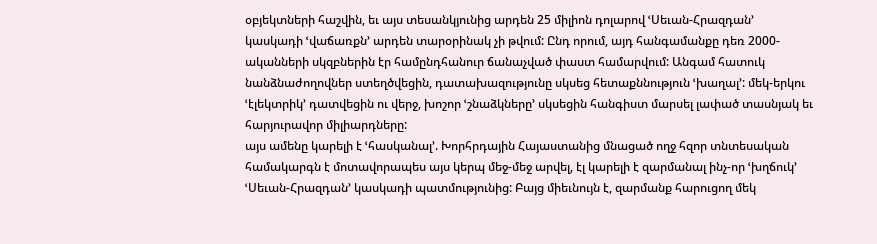օբյեկտների հաշվին, եւ այս տեսանկյունից արդեն 25 միլիոն դոլարով ՙՍեւան-Հրազդան՚ կասկադի ՙվաճառքն՚ արդեն տարօրինակ չի թվում: Ընդ որում, այդ հանգամանքը դեռ 2000-ականների սկզբներին էր համընդհանուր ճանաչված փաստ համարվում: Անգամ հատուկ նանձնաժողովներ ստեղծվեցին, դատախազությունը սկսեց հետաքննություն ՙխաղալ՚: մեկ-երկու ՙէլեկտրիկ՚ դատվեցին ու վերջ, խոշոր ՙշնաձկները՚ սկսեցին հանգիստ մարսել լափած տասնյակ եւ հարյուրավոր միլիարդները:
այս ամենը կարելի է ՙհասկանալ՚. Խորհրդային Հայաստանից մնացած ողջ հզոր տնտեսական համակարգն է մոտավորապես այս կերպ մեջ-մեջ արվել, էլ կարելի է զարմանալ ինչ-որ ՙխղճուկ՚ ՙՍեւան-Հրազդան՚ կասկադի պատմությունից: Բայց միեւնույն է, զարմանք հարուցող մեկ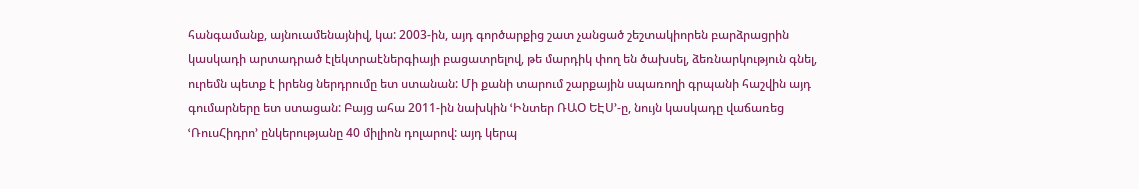հանգամանք, այնուամենայնիվ, կա: 2003-ին, այդ գործարքից շատ չանցած շեշտակիորեն բարձրացրին կասկադի արտադրած էլեկտրաէներգիայի բացատրելով, թե մարդիկ փող են ծախսել, ձեռնարկություն գնել, ուրեմն պետք է իրենց ներդրումը ետ ստանան: Մի քանի տարում շարքային սպառողի գրպանի հաշվին այդ գումարները ետ ստացան: Բայց ահա 2011-ին նախկին ՙԻնտեր ՌԱՕ ԵԷՍ՚-ը, նույն կասկադը վաճառեց ՙՌուսՀիդրո՚ ընկերությանը 40 միլիոն դոլարով: այդ կերպ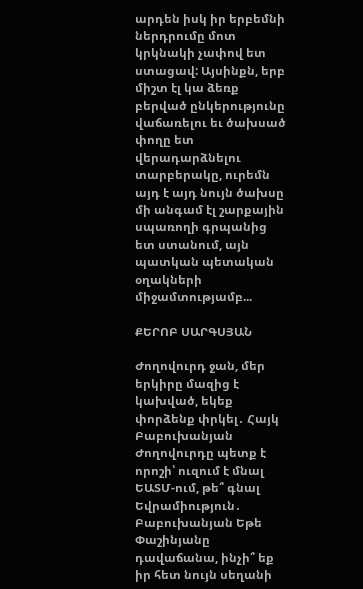արդեն իսկ իր երբեմնի ներդրումը մոտ կրկնակի չափով ետ ստացավ: Այսինքն, երբ միշտ էլ կա ձեռք բերված ընկերությունը վաճառելու եւ ծախսած փողը ետ վերադարձնելու տարբերակը, ուրեմն այդ է այդ նույն ծախսը մի անգամ էլ շարքային սպառողի գրպանից ետ ստանում, այն պատկան պետական օղակների միջամտությամբ...

ՔԵՐՈԲ ՍԱՐԳՍՅԱՆ

Ժողովուրդ ջան, մեր երկիրը մազից է կախված, եկեք փորձենք փրկել․ Հայկ Բաբուխանյան Ժողովուրդը պետք է որոշի՝ ուզում է մնալ ԵԱՏՄ-ում, թե՞ գնալ Եվրամիություն․ Բաբուխանյան Եթե Փաշինյանը դավաճանա, ինչի՞ եք իր հետ նույն սեղանի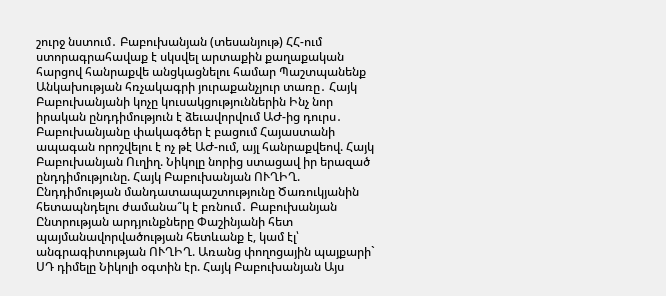շուրջ նստում․ Բաբուխանյան (տեսանյութ) ՀՀ-ում ստորագրահավաք է սկսվել արտաքին քաղաքական հարցով հանրաքվե անցկացնելու համար Պաշտպանենք Անկախության հռչակագրի յուրաքանչյուր տառը․ Հայկ Բաբուխանյանի կոչը կուսակցություններին Ինչ նոր իրական ընդդիմություն է ձեւավորվում ԱԺ-ից դուրս․ Բաբուխանյանը փակագծեր է բացում Հայաստանի ապագան որոշվելու է ոչ թէ ԱԺ-ում, այլ հանրաքվեով. Հայկ Բաբուխանյան Ուղիղ. Նիկոլը նորից ստացավ իր երազած ընդդիմությունը. Հայկ Բաբուխանյան ՈՒՂԻՂ. Ընդդիմության մանդատապաշտությունը Ծառուկյանին հետապնդելու ժամանա՞կ է բռնում․ Բաբուխանյան Ընտրության արդյունքները Փաշինյանի հետ պայմանավորվածության հետևանք է, կամ էլ՝ անգրագիտության ՈՒՂԻՂ. Առանց փողոցային պայքարի` ՍԴ դիմելը Նիկոլի օգտին էր. Հայկ Բաբուխանյան Այս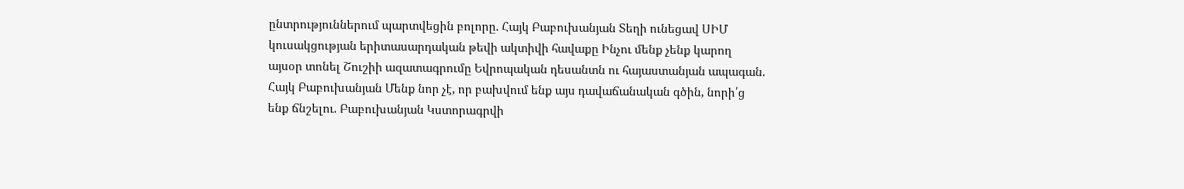ընտրություններում պարտվեցին բոլորը. Հայկ Բաբուխանյան Տեղի ունեցավ ՍԻՄ կուսակցության երիտասարդական թեվի ակտիվի հավաքը Ինչու մենք չենք կարող այսօր տոնել Շուշիի ազատագրումը Եվրոպական դեսանտն ու հայաստանյան ապագան. Հայկ Բաբուխանյան Մենք նոր չէ, որ բախվում ենք այս դավաճանական գծին, նորի՛ց ենք ճնշելու. Բաբուխանյան Կստորագրվի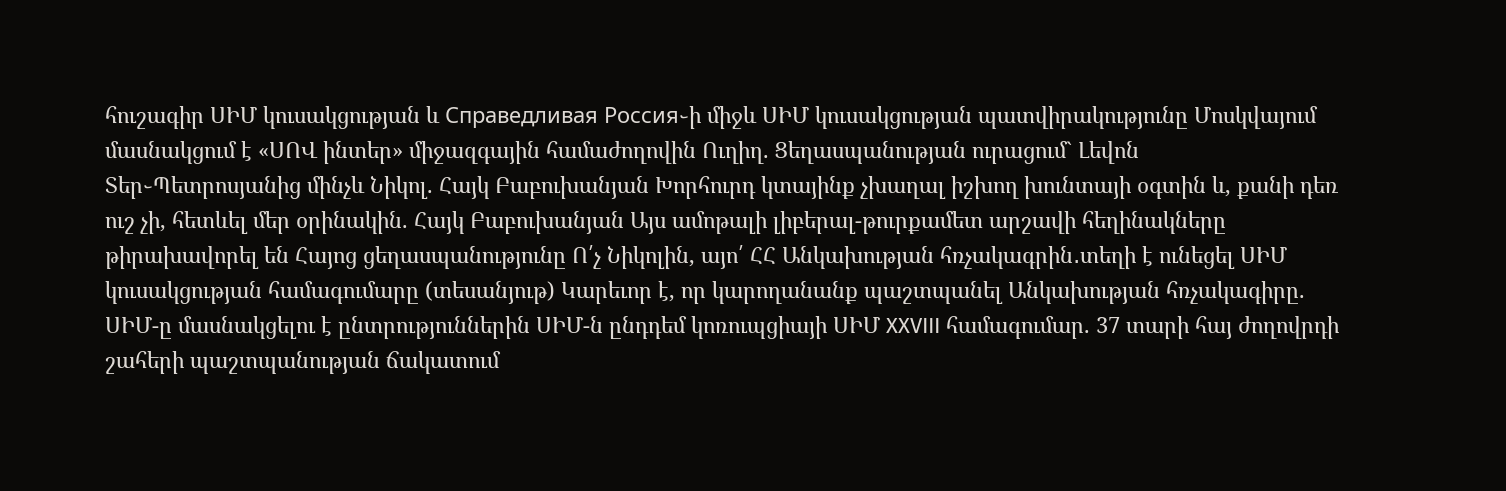հուշագիր ՍԻՄ կուսակցության և Справедливая Россия֊ի միջև ՍԻՄ կուսակցության պատվիրակությունը Մոսկվայում մասնակցում է «ՍՈՎ ինտեր» միջազգային համաժողովին Ուղիղ. Ցեղասպանության ուրացում` Լեվոն Տեր֊Պետրոսյանից մինչև Նիկոլ. Հայկ Բաբուխանյան Խորհուրդ կտայինք չխաղալ իշխող խունտայի օգտին և, քանի դեռ ուշ չի, հետևել մեր օրինակին. Հայկ Բաբուխանյան Այս ամոթալի լիբերալ-թուրքամետ արշավի հեղինակները թիրախավորել են Հայոց ցեղասպանությունը Ո՛չ Նիկոլին, այո՛ ՀՀ Անկախության հռչակագրին․տեղի է ունեցել ՍԻՄ կուսակցության համագումարը (տեսանյութ) Կարեւոր է, որ կարողանանք պաշտպանել Անկախության հռչակագիրը. ՍԻՄ-ը մասնակցելու է ընտրություններին ՍԻՄ-ն ընդդեմ կոռուպցիայի ՍԻՄ XXVIII համագումար. 37 տարի հայ ժողովրդի շահերի պաշտպանության ճակատում